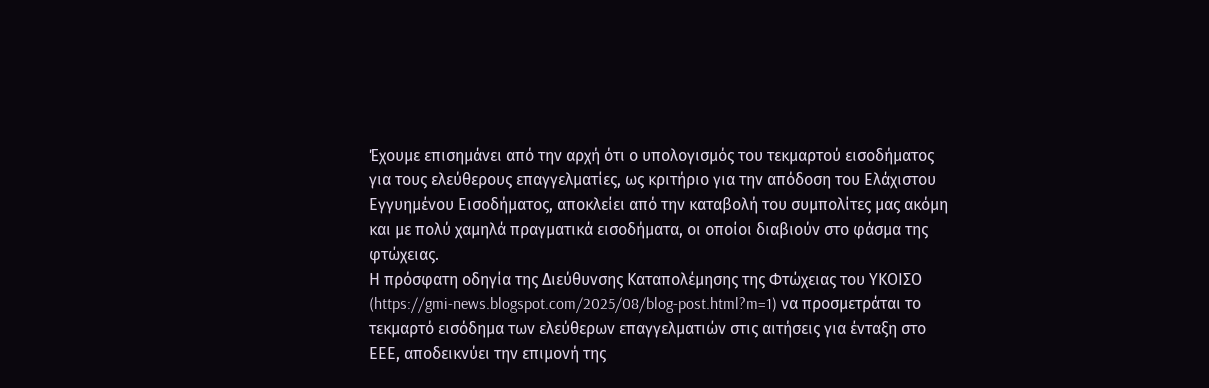Έχουμε επισημάνει από την αρχή ότι ο υπολογισμός του τεκμαρτού εισοδήματος για τους ελεύθερους επαγγελματίες, ως κριτήριο για την απόδοση του Ελάχιστου Εγγυημένου Εισοδήματος, αποκλείει από την καταβολή του συμπολίτες μας ακόμη και με πολύ χαμηλά πραγματικά εισοδήματα, οι οποίοι διαβιούν στο φάσμα της φτώχειας.
Η πρόσφατη οδηγία της Διεύθυνσης Καταπολέμησης της Φτώχειας του ΥΚΟΙΣΟ (https://gmi-news.blogspot.com/2025/08/blog-post.html?m=1) να προσμετράται το τεκμαρτό εισόδημα των ελεύθερων επαγγελματιών στις αιτήσεις για ένταξη στο ΕΕΕ, αποδεικνύει την επιμονή της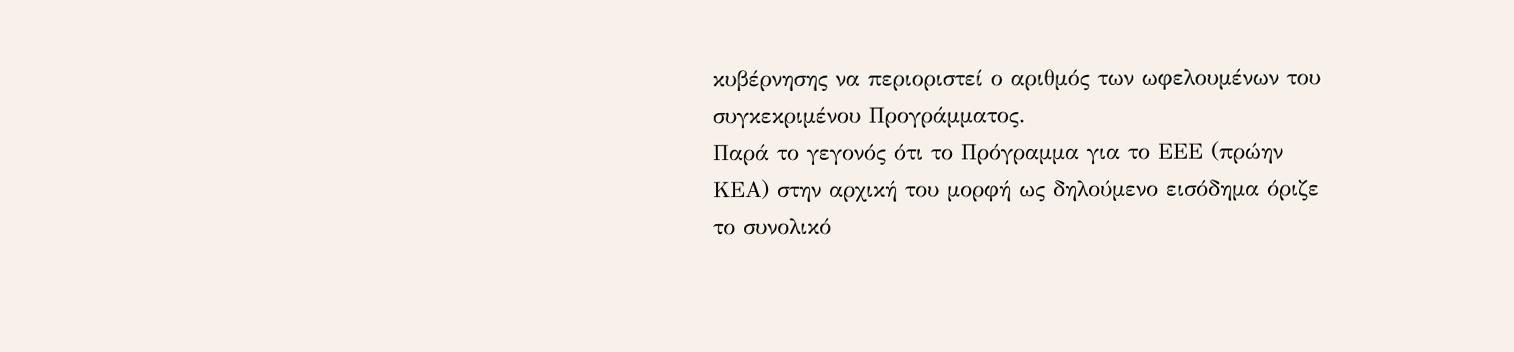κυβέρνησης να περιοριστεί ο αριθμός των ωφελουμένων του συγκεκριμένου Προγράμματος.
Παρά το γεγονός ότι το Πρόγραμμα για το ΕΕΕ (πρώην ΚΕΑ) στην αρχική του μορφή ως δηλούμενο εισόδημα όριζε το συνολικό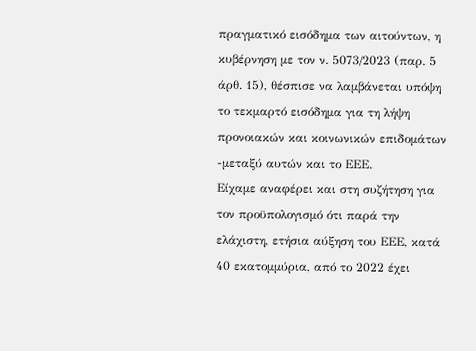πραγματικό εισόδημα των αιτούντων, η κυβέρνηση με τον ν. 5073/2023 (παρ. 5 άρθ. 15), θέσπισε να λαμβάνεται υπόψη το τεκμαρτό εισόδημα για τη λήψη προνοιακών και κοινωνικών επιδομάτων -μεταξύ αυτών και το ΕΕΕ.
Είχαμε αναφέρει και στη συζήτηση για τον προϋπολογισμό ότι παρά την ελάχιστη, ετήσια αύξηση του ΕΕΕ, κατά 40 εκατομμύρια, από το 2022 έχει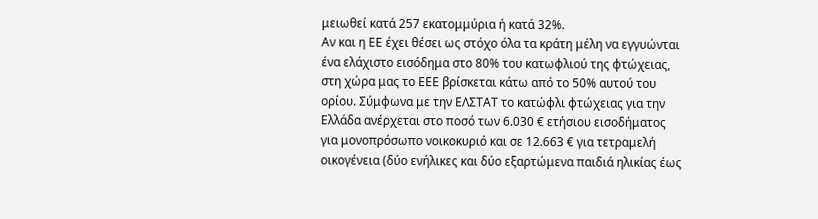μειωθεί κατά 257 εκατομμύρια ή κατά 32%.
Αν και η ΕΕ έχει θέσει ως στόχο όλα τα κράτη μέλη να εγγυώνται ένα ελάχιστο εισόδημα στο 80% του κατωφλιού της φτώχειας, στη χώρα μας το ΕΕΕ βρίσκεται κάτω από το 50% αυτού του ορίου. Σύμφωνα με την ΕΛΣΤΑΤ το κατώφλι φτώχειας για την Ελλάδα ανέρχεται στο ποσό των 6.030 € ετήσιου εισοδήματος για μονοπρόσωπο νοικοκυριό και σε 12.663 € για τετραμελή οικογένεια (δύο ενήλικες και δύο εξαρτώμενα παιδιά ηλικίας έως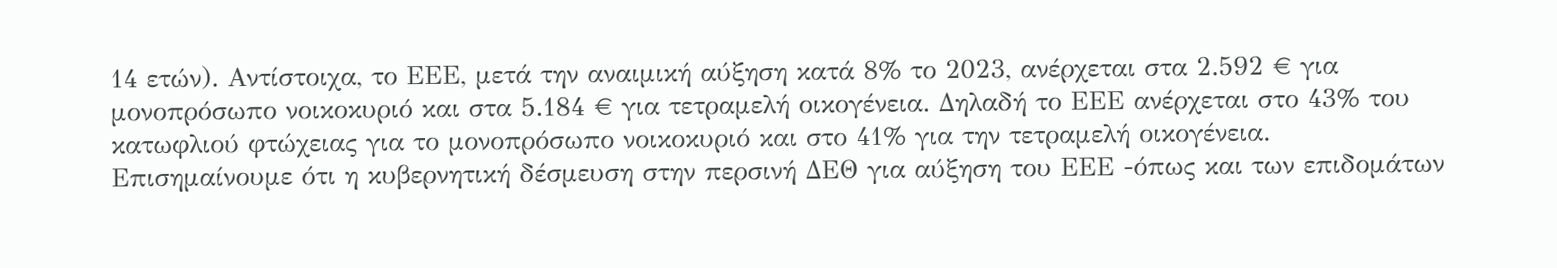14 ετών). Αντίστοιχα, το ΕΕΕ, μετά την αναιμική αύξηση κατά 8% το 2023, ανέρχεται στα 2.592 € για μονοπρόσωπο νοικοκυριό και στα 5.184 € για τετραμελή οικογένεια. Δηλαδή το ΕΕΕ ανέρχεται στο 43% του κατωφλιού φτώχειας για το μονοπρόσωπο νοικοκυριό και στο 41% για την τετραμελή οικογένεια.
Επισημαίνουμε ότι η κυβερνητική δέσμευση στην περσινή ΔΕΘ για αύξηση του ΕΕΕ -όπως και των επιδομάτων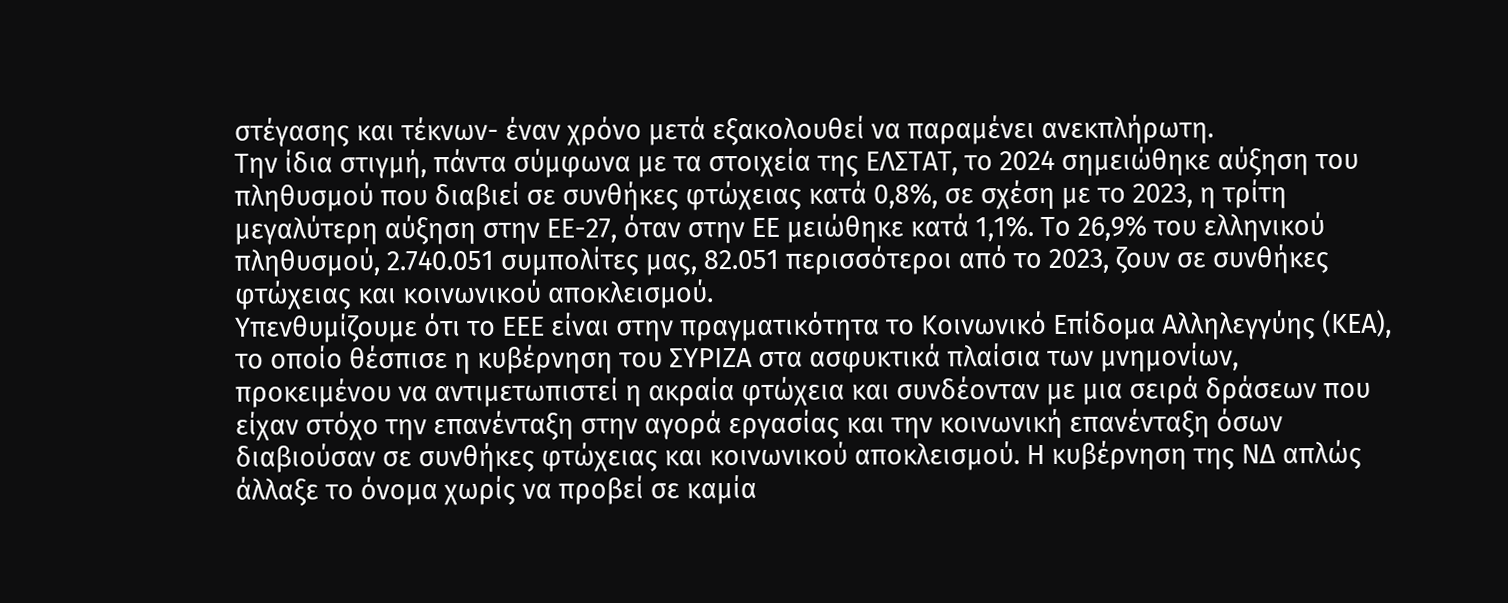στέγασης και τέκνων- έναν χρόνο μετά εξακολουθεί να παραμένει ανεκπλήρωτη.
Την ίδια στιγμή, πάντα σύμφωνα με τα στοιχεία της ΕΛΣΤΑΤ, το 2024 σημειώθηκε αύξηση του πληθυσμού που διαβιεί σε συνθήκες φτώχειας κατά 0,8%, σε σχέση με το 2023, η τρίτη μεγαλύτερη αύξηση στην ΕΕ-27, όταν στην ΕΕ μειώθηκε κατά 1,1%. Το 26,9% του ελληνικού πληθυσμού, 2.740.051 συμπολίτες μας, 82.051 περισσότεροι από το 2023, ζουν σε συνθήκες φτώχειας και κοινωνικού αποκλεισμού.
Υπενθυμίζουμε ότι το ΕΕΕ είναι στην πραγματικότητα το Κοινωνικό Επίδομα Αλληλεγγύης (ΚΕΑ), το οποίο θέσπισε η κυβέρνηση του ΣΥΡΙΖΑ στα ασφυκτικά πλαίσια των μνημονίων, προκειμένου να αντιμετωπιστεί η ακραία φτώχεια και συνδέονταν με μια σειρά δράσεων που είχαν στόχο την επανένταξη στην αγορά εργασίας και την κοινωνική επανένταξη όσων διαβιούσαν σε συνθήκες φτώχειας και κοινωνικού αποκλεισμού. Η κυβέρνηση της ΝΔ απλώς άλλαξε το όνομα χωρίς να προβεί σε καμία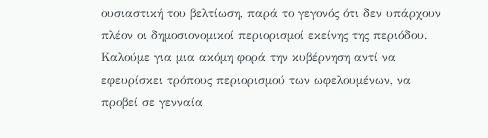ουσιαστική του βελτίωση, παρά το γεγονός ότι δεν υπάρχουν πλέον οι δημοσιονομικοί περιορισμοί εκείνης της περιόδου.
Καλούμε για μια ακόμη φορά την κυβέρνηση αντί να εφευρίσκει τρόπους περιορισμού των ωφελουμένων, να προβεί σε γενναία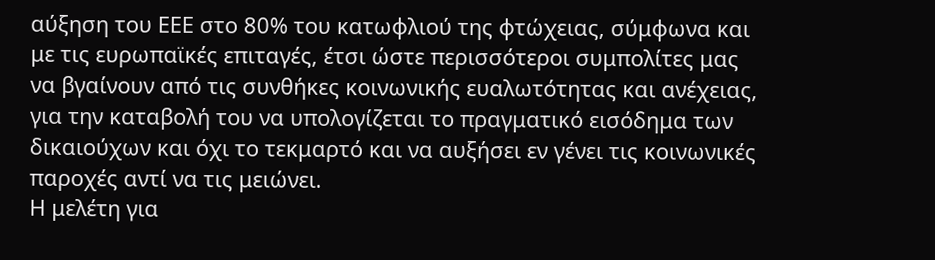αύξηση του ΕΕΕ στο 80% του κατωφλιού της φτώχειας, σύμφωνα και με τις ευρωπαϊκές επιταγές, έτσι ώστε περισσότεροι συμπολίτες μας να βγαίνουν από τις συνθήκες κοινωνικής ευαλωτότητας και ανέχειας, για την καταβολή του να υπολογίζεται το πραγματικό εισόδημα των δικαιούχων και όχι το τεκμαρτό και να αυξήσει εν γένει τις κοινωνικές παροχές αντί να τις μειώνει.
Η μελέτη για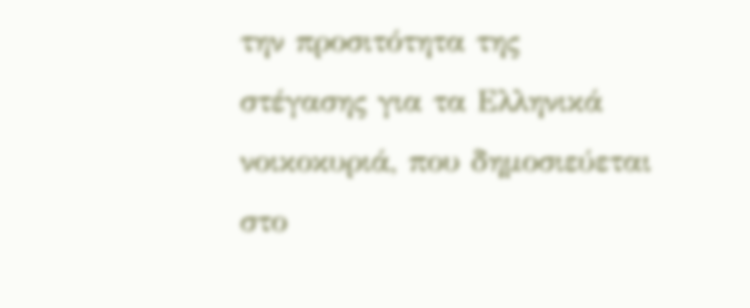την προσιτότητα της στέγασης για τα Ελληνικά νοικοκυριά, που δημοσιεύεται στο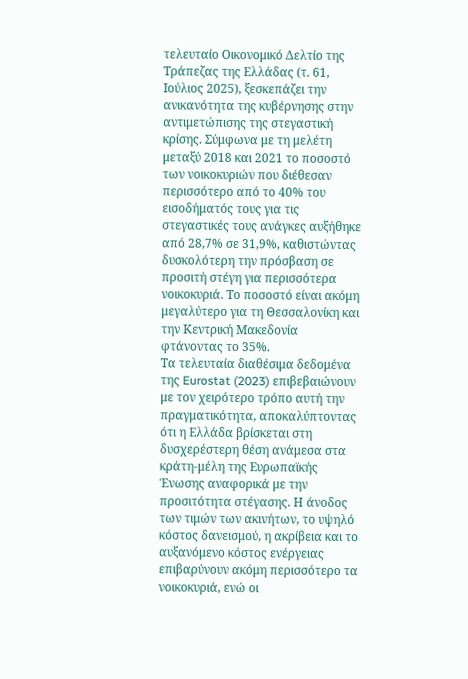τελευταίο Οικονομικό Δελτίο της Τράπεζας της Ελλάδας (τ. 61, Ιούλιος 2025), ξεσκεπάζει την ανικανότητα της κυβέρνησης στην αντιμετώπισης της στεγαστική κρίσης. Σύμφωνα με τη μελέτη μεταξύ 2018 και 2021 το ποσοστό των νοικοκυριών που διέθεσαν περισσότερο από το 40% του εισοδήματός τους για τις στεγαστικές τους ανάγκες αυξήθηκε από 28,7% σε 31,9%, καθιστώντας δυσκολότερη την πρόσβαση σε προσιτή στέγη για περισσότερα νοικοκυριά. Το ποσοστό είναι ακόμη μεγαλύτερο για τη Θεσσαλονίκη και την Κεντρική Μακεδονία φτάνοντας το 35%.
Τα τελευταία διαθέσιμα δεδομένα της Eurostat (2023) επιβεβαιώνουν με τον χειρότερο τρόπο αυτή την πραγματικότητα, αποκαλύπτοντας ότι η Ελλάδα βρίσκεται στη δυσχερέστερη θέση ανάμεσα στα κράτη-μέλη της Ευρωπαϊκής Ένωσης αναφορικά με την προσιτότητα στέγασης. Η άνοδος των τιμών των ακινήτων, το υψηλό κόστος δανεισμού, η ακρίβεια και το αυξανόμενο κόστος ενέργειας επιβαρύνουν ακόμη περισσότερο τα νοικοκυριά, ενώ οι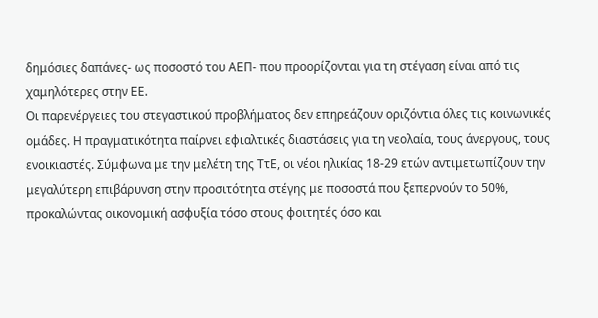δημόσιες δαπάνες- ως ποσοστό του ΑΕΠ- που προορίζονται για τη στέγαση είναι από τις χαμηλότερες στην ΕΕ.
Οι παρενέργειες του στεγαστικού προβλήματος δεν επηρεάζουν οριζόντια όλες τις κοινωνικές ομάδες. Η πραγματικότητα παίρνει εφιαλτικές διαστάσεις για τη νεολαία, τους άνεργους, τους ενοικιαστές. Σύμφωνα με την μελέτη της ΤτΕ, οι νέοι ηλικίας 18-29 ετών αντιμετωπίζουν την μεγαλύτερη επιβάρυνση στην προσιτότητα στέγης με ποσοστά που ξεπερνούν το 50%, προκαλώντας οικονομική ασφυξία τόσο στους φοιτητές όσο και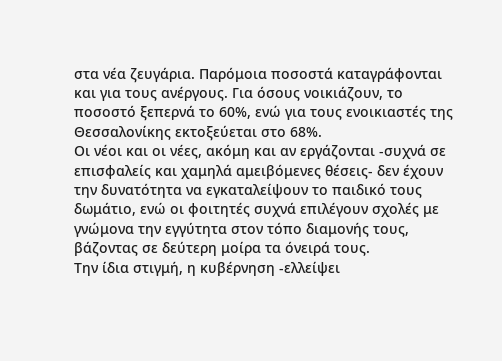στα νέα ζευγάρια. Παρόμοια ποσοστά καταγράφονται και για τους ανέργους. Για όσους νοικιάζουν, το ποσοστό ξεπερνά το 60%, ενώ για τους ενοικιαστές της Θεσσαλονίκης εκτοξεύεται στο 68%.
Οι νέοι και οι νέες, ακόμη και αν εργάζονται -συχνά σε επισφαλείς και χαμηλά αμειβόμενες θέσεις- δεν έχουν την δυνατότητα να εγκαταλείψουν το παιδικό τους δωμάτιο, ενώ οι φοιτητές συχνά επιλέγουν σχολές με γνώμονα την εγγύτητα στον τόπο διαμονής τους, βάζοντας σε δεύτερη μοίρα τα όνειρά τους.
Την ίδια στιγμή, η κυβέρνηση -ελλείψει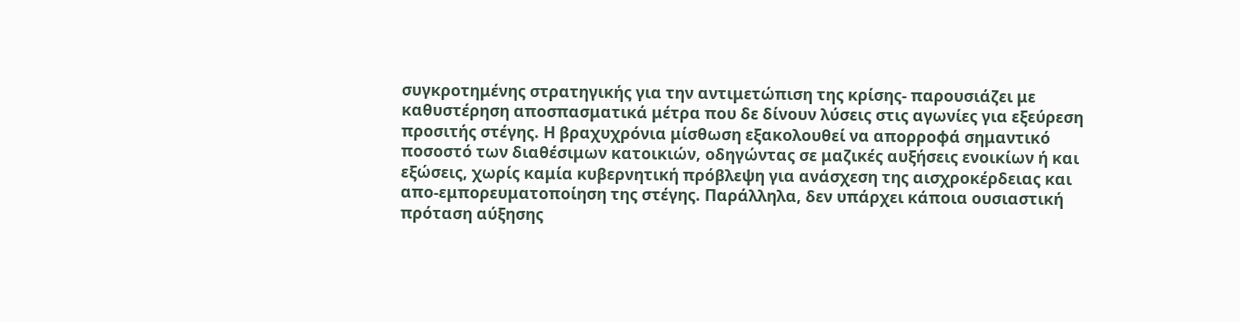συγκροτημένης στρατηγικής για την αντιμετώπιση της κρίσης- παρουσιάζει με καθυστέρηση αποσπασματικά μέτρα που δε δίνουν λύσεις στις αγωνίες για εξεύρεση προσιτής στέγης. Η βραχυχρόνια μίσθωση εξακολουθεί να απορροφά σημαντικό ποσοστό των διαθέσιμων κατοικιών, οδηγώντας σε μαζικές αυξήσεις ενοικίων ή και εξώσεις, χωρίς καμία κυβερνητική πρόβλεψη για ανάσχεση της αισχροκέρδειας και απο-εμπορευματοποίηση της στέγης. Παράλληλα, δεν υπάρχει κάποια ουσιαστική πρόταση αύξησης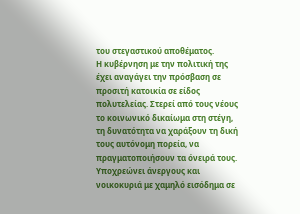του στεγαστικού αποθέματος.
Η κυβέρνηση με την πολιτική της έχει αναγάγει την πρόσβαση σε προσιτή κατοικία σε είδος πολυτελείας. Στερεί από τους νέους το κοινωνικό δικαίωμα στη στέγη, τη δυνατότητα να χαράξουν τη δική τους αυτόνομη πορεία, να πραγματοποιήσουν τα όνειρά τους. Υποχρεώνει άνεργους και νοικοκυριά με χαμηλό εισόδημα σε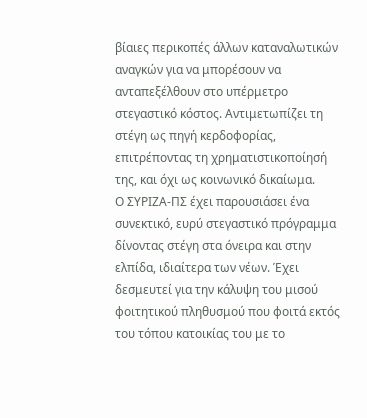βίαιες περικοπές άλλων καταναλωτικών αναγκών για να μπορέσουν να ανταπεξέλθουν στο υπέρμετρο στεγαστικό κόστος. Αντιμετωπίζει τη στέγη ως πηγή κερδοφορίας, επιτρέποντας τη χρηματιστικοποίησή της, και όχι ως κοινωνικό δικαίωμα.
Ο ΣΥΡΙΖΑ-ΠΣ έχει παρουσιάσει ένα συνεκτικό, ευρύ στεγαστικό πρόγραμμα δίνοντας στέγη στα όνειρα και στην ελπίδα, ιδιαίτερα των νέων. Έχει δεσμευτεί για την κάλυψη του μισού φοιτητικού πληθυσμού που φοιτά εκτός του τόπου κατοικίας του με το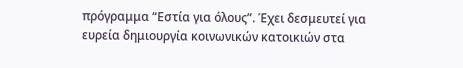πρόγραμμα “Εστία για όλους”. Έχει δεσμευτεί για ευρεία δημιουργία κοινωνικών κατοικιών στα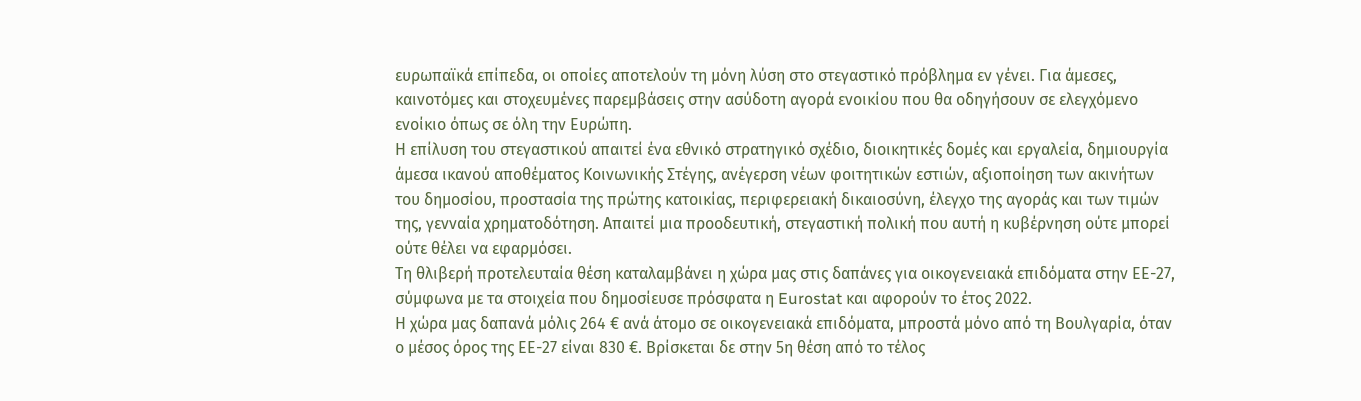ευρωπαϊκά επίπεδα, οι οποίες αποτελούν τη μόνη λύση στο στεγαστικό πρόβλημα εν γένει. Για άμεσες, καινοτόμες και στοχευμένες παρεμβάσεις στην ασύδοτη αγορά ενοικίου που θα οδηγήσουν σε ελεγχόμενο ενοίκιο όπως σε όλη την Ευρώπη.
Η επίλυση του στεγαστικού απαιτεί ένα εθνικό στρατηγικό σχέδιο, διοικητικές δομές και εργαλεία, δημιουργία άμεσα ικανού αποθέματος Κοινωνικής Στέγης, ανέγερση νέων φοιτητικών εστιών, αξιοποίηση των ακινήτων του δημοσίου, προστασία της πρώτης κατοικίας, περιφερειακή δικαιοσύνη, έλεγχο της αγοράς και των τιμών της, γενναία χρηματοδότηση. Απαιτεί μια προοδευτική, στεγαστική πολική που αυτή η κυβέρνηση ούτε μπορεί ούτε θέλει να εφαρμόσει.
Τη θλιβερή προτελευταία θέση καταλαμβάνει η χώρα μας στις δαπάνες για οικογενειακά επιδόματα στην ΕΕ-27, σύμφωνα με τα στοιχεία που δημοσίευσε πρόσφατα η Eurostat και αφορούν το έτος 2022.
Η χώρα μας δαπανά μόλις 264 € ανά άτομο σε οικογενειακά επιδόματα, μπροστά μόνο από τη Βουλγαρία, όταν ο μέσος όρος της ΕΕ-27 είναι 830 €. Βρίσκεται δε στην 5η θέση από το τέλος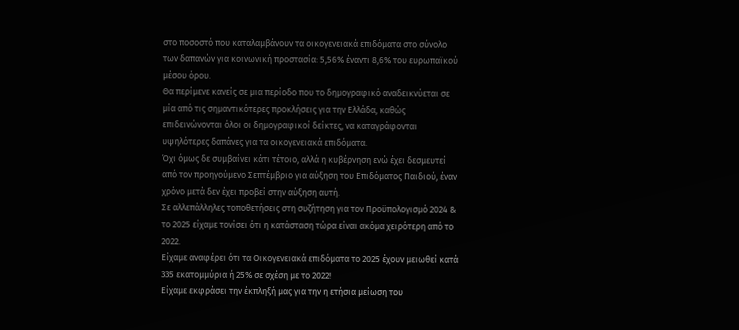στο ποσοστό που καταλαμβάνουν τα οικογενειακά επιδόματα στο σύνολο των δαπανών για κοινωνική προστασία: 5,56% έναντι 8,6% του ευρωπαϊκού μέσου όρου.
Θα περίμενε κανείς σε μια περίοδο που το δημογραφικό αναδεικνύεται σε μία από τις σημαντικότερες προκλήσεις για την Ελλάδα, καθώς επιδεινώνονται όλοι οι δημογραφικοί δείκτες, να καταγράφονται υψηλότερες δαπάνες για τα οικογενειακά επιδόματα.
Όχι όμως δε συμβαίνει κάτι τέτοιο, αλλά η κυβέρνηση ενώ έχει δεσμευτεί από τον προηγούμενο Σεπτέμβριο για αύξηση του Επιδόματος Παιδιού, έναν χρόνο μετά δεν έχει προβεί στην αύξηση αυτή.
Σε αλλεπάλληλες τοποθετήσεις στη συζήτηση για τον Προϋπολογισμό 2024 & το 2025 είχαμε τονίσει ότι η κατάσταση τώρα είναι ακόμα χειρότερη από το 2022.
Είχαμε αναφέρει ότι τα Οικογενειακά επιδόματα το 2025 έχουν μειωθεί κατά 335 εκατομμύρια ή 25% σε σχέση με το 2022!
Είχαμε εκφράσει την έκπληξή μας για την η ετήσια μείωση του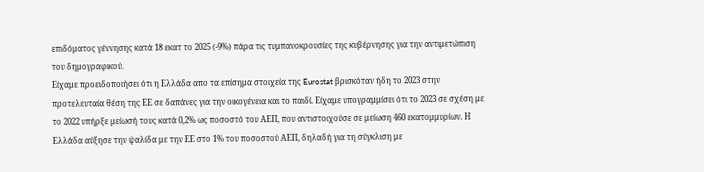επιδόματος γέννησης κατά 18 εκατ το 2025 (-9%) πάρα τις τυμπανοκρουσίες της κυβέρνησης για την αντιμετώπιση του δημογραφικού.
Είχαμε προειδοποιήσει ότι η Ελλάδα απο τα επίσημα στοιχεία της Eurostat βρισκόταν ήδη το 2023 στην προτελευταία θέση της ΕΕ σε δαπάνες για την οικογένεια και το παιδί. Είχαμε υπογραμμίσει ότι το 2023 σε σχέση με το 2022 υπήρξε μείωσή τους κατά 0,2% ως ποσοστό του ΑΕΠ, που αντιστοιχούσε σε μείωση 460 εκατομμυρίων. Η Ελλάδα αύξησε την ψαλίδα με την ΕΕ στο 1% του ποσοστού ΑΕΠ, δηλαδή για τη σύγκλιση με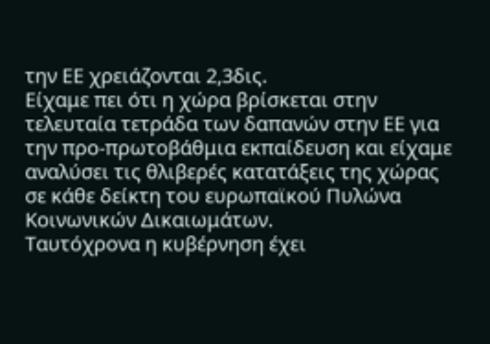την ΕΕ χρειάζονται 2,3δις.
Είχαμε πει ότι η χώρα βρίσκεται στην τελευταία τετράδα των δαπανών στην ΕΕ για την προ-πρωτοβάθμια εκπαίδευση και είχαμε αναλύσει τις θλιβερές κατατάξεις της χώρας σε κάθε δείκτη του ευρωπαϊκού Πυλώνα Κοινωνικών Δικαιωμάτων.
Ταυτόχρονα η κυβέρνηση έχει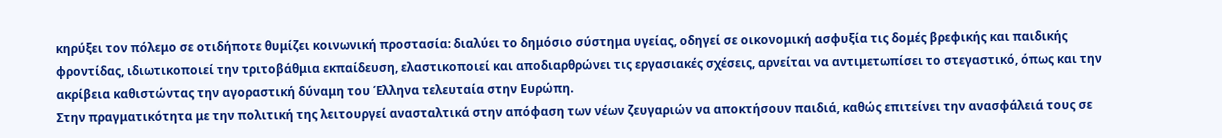κηρύξει τον πόλεμο σε οτιδήποτε θυμίζει κοινωνική προστασία: διαλύει το δημόσιο σύστημα υγείας, οδηγεί σε οικονομική ασφυξία τις δομές βρεφικής και παιδικής φροντίδας, ιδιωτικοποιεί την τριτοβάθμια εκπαίδευση, ελαστικοποιεί και αποδιαρθρώνει τις εργασιακές σχέσεις, αρνείται να αντιμετωπίσει το στεγαστικό, όπως και την ακρίβεια καθιστώντας την αγοραστική δύναμη του Έλληνα τελευταία στην Ευρώπη.
Στην πραγματικότητα με την πολιτική της λειτουργεί ανασταλτικά στην απόφαση των νέων ζευγαριών να αποκτήσουν παιδιά, καθώς επιτείνει την ανασφάλειά τους σε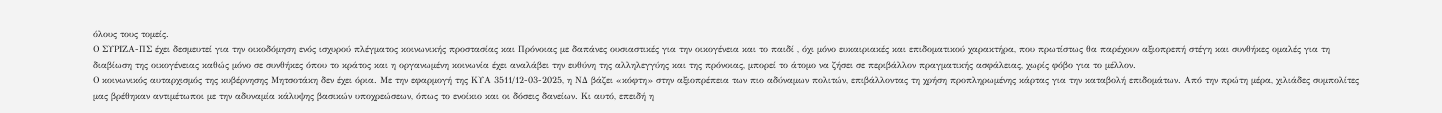όλους τους τομείς.
Ο ΣΥΡΙΖΑ-ΠΣ έχει δεσμευτεί για την οικοδόμηση ενός ισχυρού πλέγματος κοινωνικής προστασίας και Πρόνοιας με δαπάνες ουσιαστικές για την οικογένεια και το παιδί , όχι μόνο ευκαιριακές και επιδοματικού χαρακτήρα, που πρωτίστως θα παρέχουν αξιοπρεπή στέγη και συνθήκες ομαλές για τη διαβίωση της οικογένειας καθώς μόνο σε συνθήκες όπου το κράτος και η οργανωμένη κοινωνία έχει αναλάβει την ευθύνη της αλληλεγγύης και της πρόνοιας, μπορεί το άτομο να ζήσει σε περιβάλλον πραγματικής ασφάλειας, χωρίς φόβο για το μέλλον.
Ο κοινωνικός αυταρχισμός της κυβέρνησης Μητσοτάκη δεν έχει όρια. Με την εφαρμογή της ΚΥΑ 3511/12-03-2025, η ΝΔ βάζει «κόφτη» στην αξιοπρέπεια των πιο αδύναμων πολιτών, επιβάλλοντας τη χρήση προπληρωμένης κάρτας για την καταβολή επιδομάτων. Από την πρώτη μέρα, χιλιάδες συμπολίτες μας βρέθηκαν αντιμέτωποι με την αδυναμία κάλυψης βασικών υποχρεώσεων, όπως το ενοίκιο και οι δόσεις δανείων. Κι αυτό, επειδή η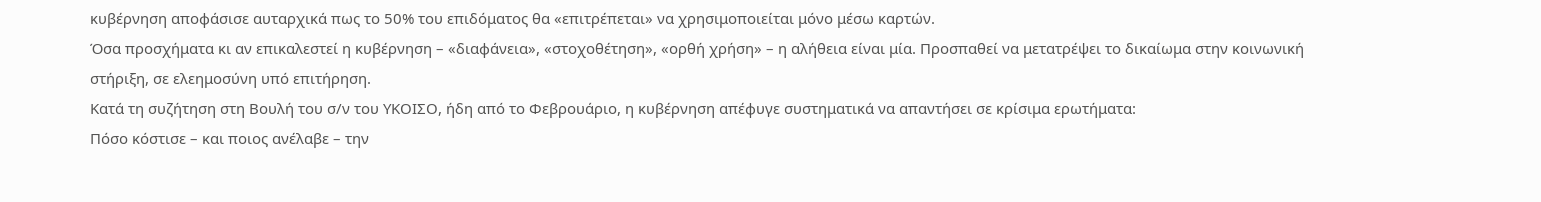κυβέρνηση αποφάσισε αυταρχικά πως το 50% του επιδόματος θα «επιτρέπεται» να χρησιμοποιείται μόνο μέσω καρτών.
Όσα προσχήματα κι αν επικαλεστεί η κυβέρνηση – «διαφάνεια», «στοχοθέτηση», «ορθή χρήση» – η αλήθεια είναι μία. Προσπαθεί να μετατρέψει το δικαίωμα στην κοινωνική στήριξη, σε ελεημοσύνη υπό επιτήρηση.
Κατά τη συζήτηση στη Βουλή του σ/ν του ΥΚΟΙΣΟ, ήδη από το Φεβρουάριο, η κυβέρνηση απέφυγε συστηματικά να απαντήσει σε κρίσιμα ερωτήματα:
Πόσο κόστισε – και ποιος ανέλαβε – την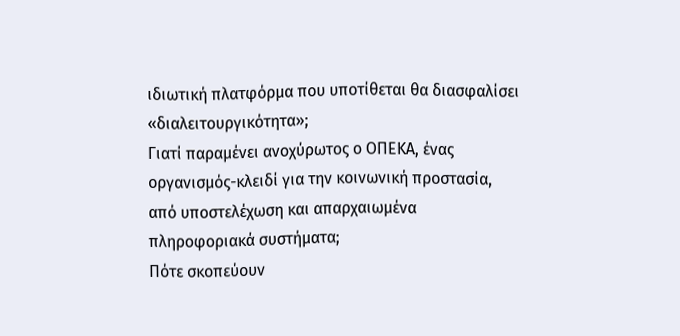ιδιωτική πλατφόρμα που υποτίθεται θα διασφαλίσει «διαλειτουργικότητα»;
Γιατί παραμένει ανοχύρωτος ο ΟΠΕΚΑ, ένας οργανισμός-κλειδί για την κοινωνική προστασία, από υποστελέχωση και απαρχαιωμένα πληροφοριακά συστήματα;
Πότε σκοπεύουν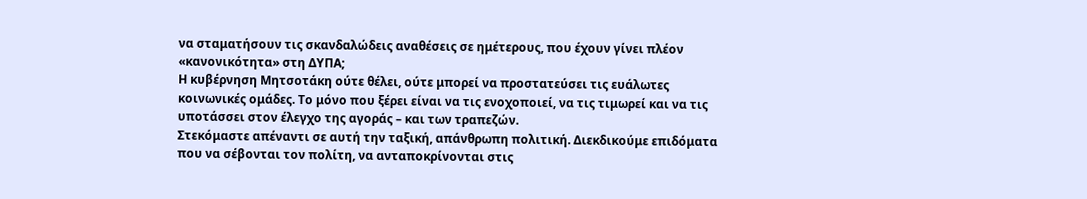να σταματήσουν τις σκανδαλώδεις αναθέσεις σε ημέτερους, που έχουν γίνει πλέον «κανονικότητα» στη ΔΥΠΑ;
Η κυβέρνηση Μητσοτάκη ούτε θέλει, ούτε μπορεί να προστατεύσει τις ευάλωτες κοινωνικές ομάδες. Το μόνο που ξέρει είναι να τις ενοχοποιεί, να τις τιμωρεί και να τις υποτάσσει στον έλεγχο της αγοράς – και των τραπεζών.
Στεκόμαστε απέναντι σε αυτή την ταξική, απάνθρωπη πολιτική. Διεκδικούμε επιδόματα που να σέβονται τον πολίτη, να ανταποκρίνονται στις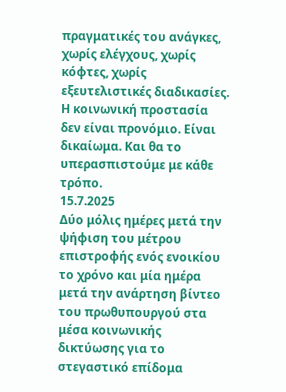πραγματικές του ανάγκες, χωρίς ελέγχους, χωρίς κόφτες, χωρίς εξευτελιστικές διαδικασίες. Η κοινωνική προστασία δεν είναι προνόμιο. Είναι δικαίωμα. Και θα το υπερασπιστούμε με κάθε τρόπο.
15.7.2025
Δύο μόλις ημέρες μετά την ψήφιση του μέτρου επιστροφής ενός ενοικίου το χρόνο και μία ημέρα μετά την ανάρτηση βίντεο του πρωθυπουργού στα μέσα κοινωνικής δικτύωσης για το στεγαστικό επίδομα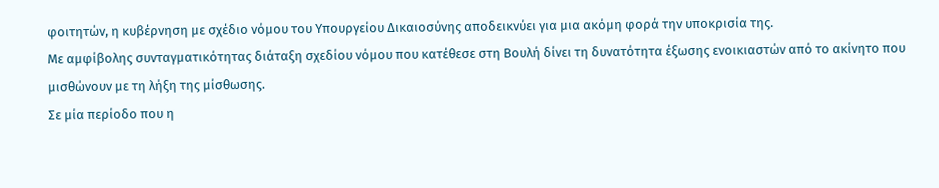φοιτητών, η κυβέρνηση με σχέδιο νόμου του Υπουργείου Δικαιοσύνης αποδεικνύει για μια ακόμη φορά την υποκρισία της.
Με αμφίβολης συνταγματικότητας διάταξη σχεδίου νόμου που κατέθεσε στη Βουλή δίνει τη δυνατότητα έξωσης ενοικιαστών από το ακίνητο που μισθώνουν με τη λήξη της μίσθωσης.
Σε μία περίοδο που η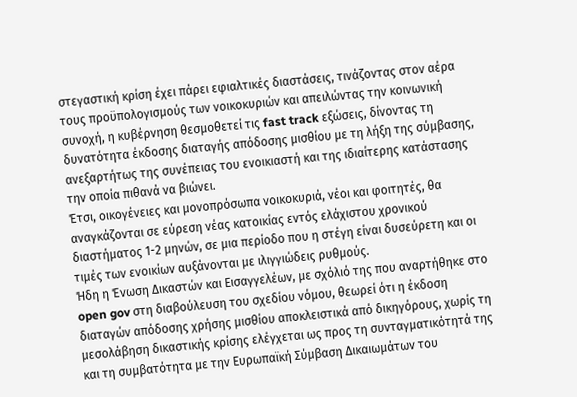στεγαστική κρίση έχει πάρει εφιαλτικές διαστάσεις, τινάζοντας στον αέρα τους προϋπολογισμούς των νοικοκυριών και απειλώντας την κοινωνική συνοχή, η κυβέρνηση θεσμοθετεί τις fast track εξώσεις, δίνοντας τη δυνατότητα έκδοσης διαταγής απόδοσης μισθίου με τη λήξη της σύμβασης, ανεξαρτήτως της συνέπειας του ενοικιαστή και της ιδιαίτερης κατάστασης την οποία πιθανά να βιώνει.
Έτσι, οικογένειες και μονοπρόσωπα νοικοκυριά, νέοι και φοιτητές, θα αναγκάζονται σε εύρεση νέας κατοικίας εντός ελάχιστου χρονικού διαστήματος 1-2 μηνών, σε μια περίοδο που η στέγη είναι δυσεύρετη και οι τιμές των ενοικίων αυξάνονται με ιλιγγιώδεις ρυθμούς.
Ήδη η Ένωση Δικαστών και Εισαγγελέων, με σχόλιό της που αναρτήθηκε στο open gov στη διαβούλευση του σχεδίου νόμου, θεωρεί ότι η έκδοση διαταγών απόδοσης χρήσης μισθίου αποκλειστικά από δικηγόρους, χωρίς τη μεσολάβηση δικαστικής κρίσης ελέγχεται ως προς τη συνταγματικότητά της και τη συμβατότητα με την Ευρωπαϊκή Σύμβαση Δικαιωμάτων του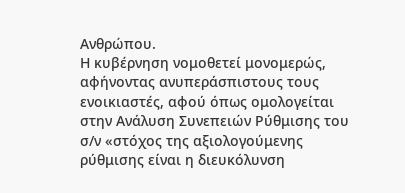Ανθρώπου.
Η κυβέρνηση νομοθετεί μονομερώς, αφήνοντας ανυπεράσπιστους τους ενοικιαστές, αφού όπως ομολογείται στην Ανάλυση Συνεπειών Ρύθμισης του σ/ν «στόχος της αξιολογούμενης ρύθμισης είναι η διευκόλυνση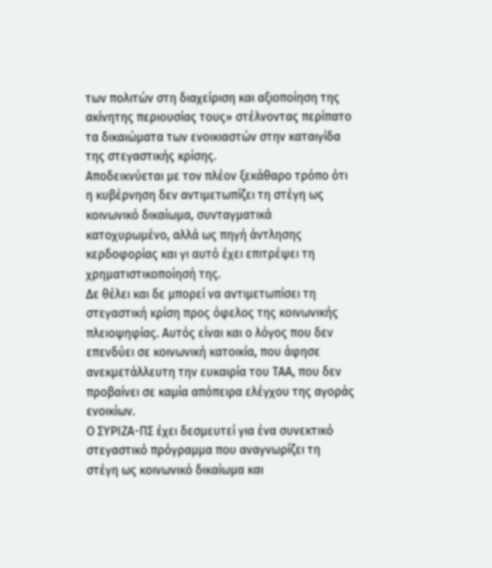των πολιτών στη διαχείριση και αξιοποίηση της ακίνητης περιουσίας τους» στέλνοντας περίπατο τα δικαιώματα των ενοικιαστών στην καταιγίδα της στεγαστικής κρίσης.
Αποδεικνύεται με τον πλέον ξεκάθαρο τρόπο ότι η κυβέρνηση δεν αντιμετωπίζει τη στέγη ως κοινωνικό δικαίωμα, συνταγματικά κατοχυρωμένο, αλλά ως πηγή άντλησης κερδοφορίας και γι αυτό έχει επιτρέψει τη χρηματιστικοποίησή της.
Δε θέλει και δε μπορεί να αντιμετωπίσει τη στεγαστική κρίση προς όφελος της κοινωνικής πλειοψηφίας. Αυτός είναι και ο λόγος που δεν επενδύει σε κοινωνική κατοικία, που άφησε ανεκμετάλλευτη την ευκαιρία του ΤΑΑ, που δεν προβαίνει σε καμία απόπειρα ελέγχου της αγοράς ενοικίων.
Ο ΣΥΡΙΖΑ-ΠΣ έχει δεσμευτεί για ένα συνεκτικό στεγαστικό πρόγραμμα που αναγνωρίζει τη στέγη ως κοινωνικό δικαίωμα και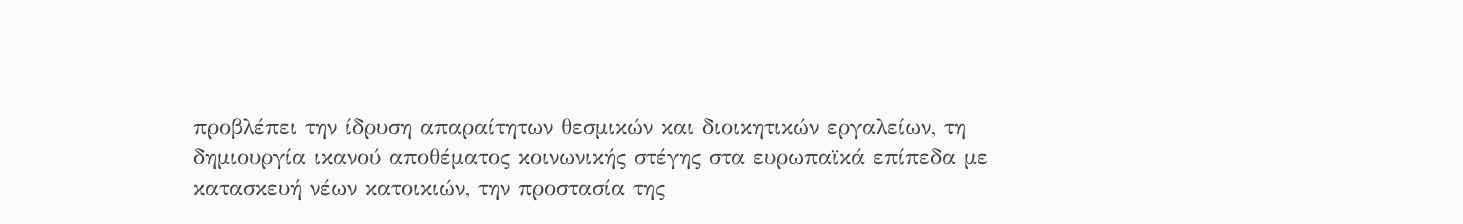προβλέπει την ίδρυση απαραίτητων θεσμικών και διοικητικών εργαλείων, τη δημιουργία ικανού αποθέματος κοινωνικής στέγης στα ευρωπαϊκά επίπεδα με κατασκευή νέων κατοικιών, την προστασία της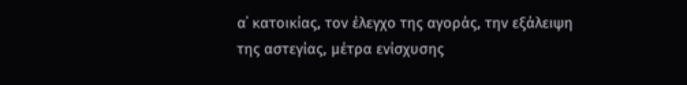α΄ κατοικίας, τον έλεγχο της αγοράς, την εξάλειψη της αστεγίας, μέτρα ενίσχυσης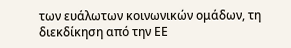των ευάλωτων κοινωνικών ομάδων, τη διεκδίκηση από την ΕΕ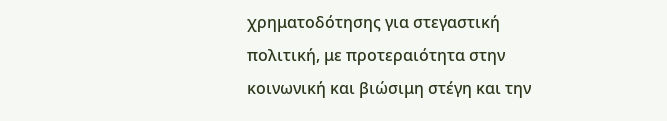χρηματοδότησης για στεγαστική πολιτική, με προτεραιότητα στην κοινωνική και βιώσιμη στέγη και την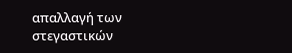απαλλαγή των στεγαστικών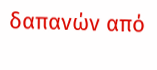δαπανών από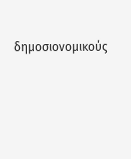δημοσιονομικούς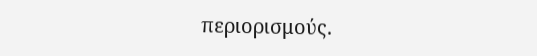περιορισμούς.